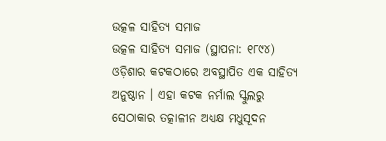ଉତ୍କଳ ସାହିତ୍ୟ ସମାଜ
ଉତ୍କଳ ସାହିତ୍ୟ ସମାଜ (ସ୍ଥାପନା: ୧୮୯୪) ଓଡ଼ିଶାର କଟକଠାରେ ଅବସ୍ଥାପିତ ଏକ ସାହିତ୍ୟ ଅନୁଷ୍ଠାନ । ଏହା କଟକ ନର୍ମାଲ ସ୍କୁଲରୁ ସେଠାକାର ତତ୍କାଳୀନ ଅଧ୍ୟକ୍ଷ ମଧୁସୂଦନ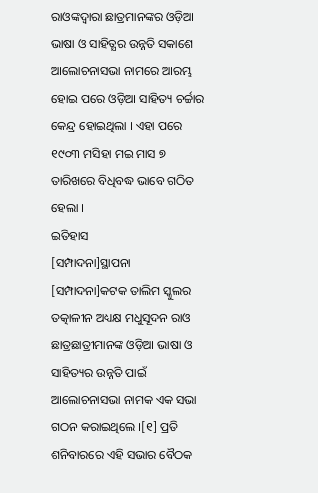ରାଓଙ୍କଦ୍ୱାରା ଛାତ୍ରମାନଙ୍କର ଓଡ଼ିଆ ଭାଷା ଓ ସାହିତ୍ଯର ଉନ୍ନତି ସକାଶେ ଆଲୋଚନାସଭା ନାମରେ ଆରମ୍ଭ ହୋଇ ପରେ ଓଡ଼ିଆ ସାହିତ୍ୟ ଚର୍ଚ୍ଚାର କେନ୍ଦ୍ର ହୋଇଥିଲା । ଏହା ପରେ ୧୯୦୩ ମସିହା ମଇ ମାସ ୭ ତାରିଖରେ ବିଧିବଦ୍ଧ ଭାବେ ଗଠିତ ହେଲା ।
ଇତିହାସ
[ସମ୍ପାଦନା]ସ୍ଥାପନା
[ସମ୍ପାଦନା]କଟକ ତାଲିମ ସ୍କୁଲର ତତ୍କାଳୀନ ଅଧ୍ୟକ୍ଷ ମଧୁସୂଦନ ରାଓ ଛାତ୍ରଛାତ୍ରୀମାନଙ୍କ ଓଡ଼ିଆ ଭାଷା ଓ ସାହିତ୍ୟର ଉନ୍ନତି ପାଇଁ ଆଲୋଚନାସଭା ନାମକ ଏକ ସଭା ଗଠନ କରାଇଥିଲେ ।[୧] ପ୍ରତି ଶନିବାରରେ ଏହି ସଭାର ବୈଠକ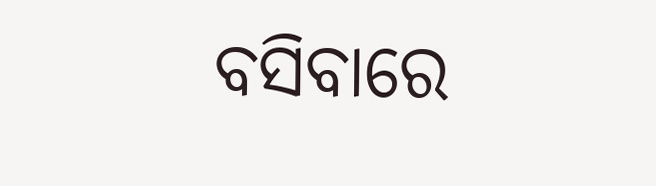ବସିବାରେ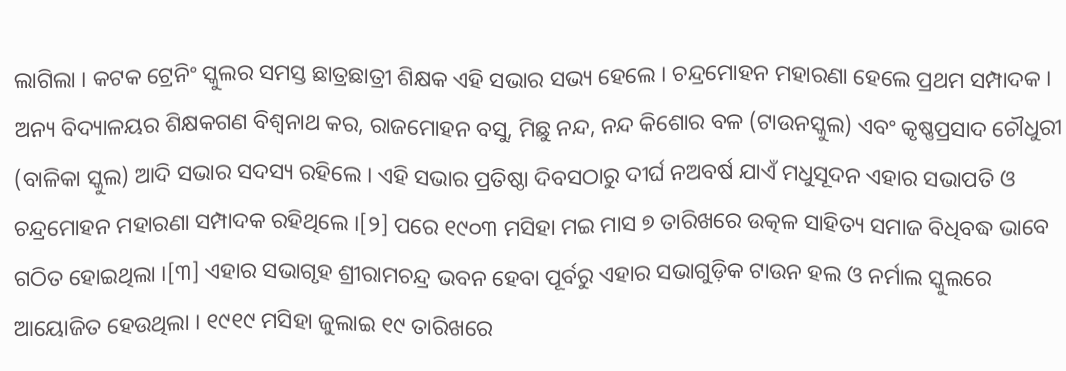ଲାଗିଲା । କଟକ ଟ୍ରେନିଂ ସ୍କୁଲର ସମସ୍ତ ଛାତ୍ରଛାତ୍ରୀ ଶିକ୍ଷକ ଏହି ସଭାର ସଭ୍ୟ ହେଲେ । ଚନ୍ଦ୍ରମୋହନ ମହାରଣା ହେଲେ ପ୍ରଥମ ସମ୍ପାଦକ । ଅନ୍ୟ ବିଦ୍ୟାଳୟର ଶିକ୍ଷକଗଣ ବିଶ୍ୱନାଥ କର, ରାଜମୋହନ ବସୁ, ମିଛୁ ନନ୍ଦ, ନନ୍ଦ କିଶୋର ବଳ (ଟାଉନସ୍କୁଲ) ଏବଂ କୃଷ୍ଣପ୍ରସାଦ ଚୌଧୁରୀ (ବାଳିକା ସ୍କୁଲ) ଆଦି ସଭାର ସଦସ୍ୟ ରହିଲେ । ଏହି ସଭାର ପ୍ରତିଷ୍ଠା ଦିବସଠାରୁ ଦୀର୍ଘ ନଅବର୍ଷ ଯାଏଁ ମଧୁସୂଦନ ଏହାର ସଭାପତି ଓ ଚନ୍ଦ୍ରମୋହନ ମହାରଣା ସମ୍ପାଦକ ରହିଥିଲେ ।[୨] ପରେ ୧୯୦୩ ମସିହା ମଇ ମାସ ୭ ତାରିଖରେ ଉତ୍କଳ ସାହିତ୍ୟ ସମାଜ ବିଧିବଦ୍ଧ ଭାବେ ଗଠିତ ହୋଇଥିଲା ।[୩] ଏହାର ସଭାଗୃହ ଶ୍ରୀରାମଚନ୍ଦ୍ର ଭବନ ହେବା ପୂର୍ବରୁ ଏହାର ସଭାଗୁଡ଼ିକ ଟାଉନ ହଲ ଓ ନର୍ମାଲ ସ୍କୁଲରେ ଆୟୋଜିତ ହେଉଥିଲା । ୧୯୧୯ ମସିହା ଜୁଲାଇ ୧୯ ତାରିଖରେ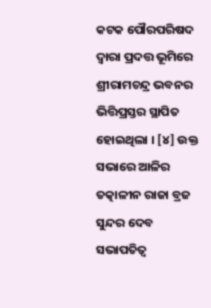କଟକ ପୌରପରିଷଦ ଦ୍ବାରା ପ୍ରଦତ୍ତ ଭୂମିରେ ଶ୍ରୀରାମଚନ୍ଦ୍ର ଭବନର ଭିତ୍ତିପ୍ରସ୍ତର ସ୍ଥାପିତ ହୋଇଥିଲା । [୪] ଉକ୍ତ ସଭାରେ ଆଳିର ତତ୍କାଳୀନ ରାଜା ବ୍ରଜ ସୁନ୍ଦର ଦେବ ସଭାପତିତ୍ୱ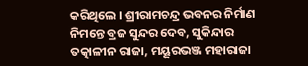କରିଥିଲେ । ଶ୍ରୀରାମଚନ୍ଦ୍ର ଭବନର ନିର୍ମାଣ ନିମନ୍ତେ ବ୍ରଜ ସୁନ୍ଦର ଦେବ, ସୁକିନ୍ଦାର ତତ୍କାଳୀନ ରାଜା, ମୟୂରଭଞ୍ଜ ମହାରାଜା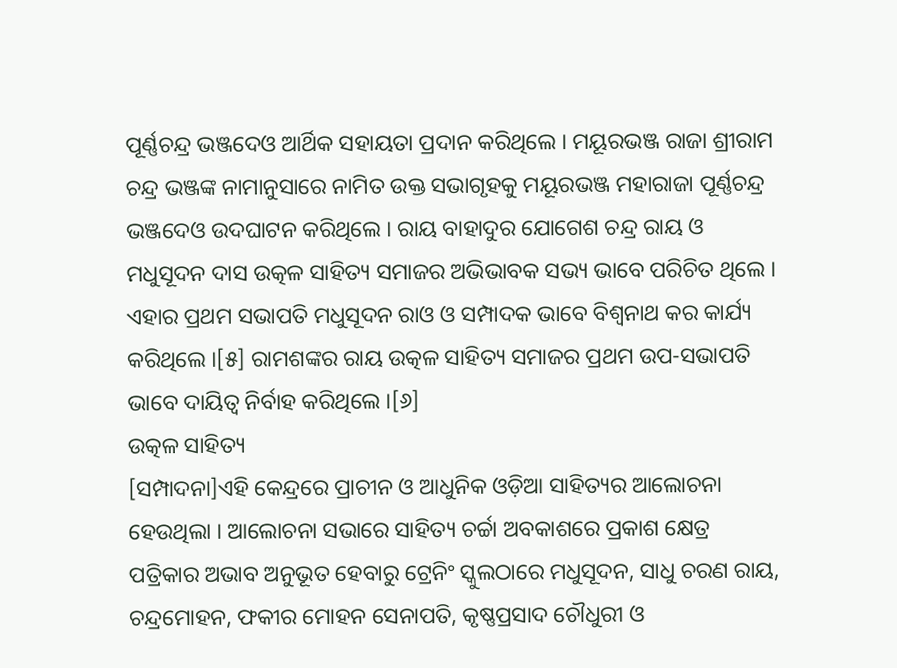ପୂର୍ଣ୍ଣଚନ୍ଦ୍ର ଭଞ୍ଜଦେଓ ଆର୍ଥିକ ସହାୟତା ପ୍ରଦାନ କରିଥିଲେ । ମୟୂରଭଞ୍ଜ ରାଜା ଶ୍ରୀରାମ ଚନ୍ଦ୍ର ଭଞ୍ଜଙ୍କ ନାମାନୁସାରେ ନାମିତ ଉକ୍ତ ସଭାଗୃହକୁ ମୟୂରଭଞ୍ଜ ମହାରାଜା ପୂର୍ଣ୍ଣଚନ୍ଦ୍ର ଭଞ୍ଜଦେଓ ଉଦଘାଟନ କରିଥିଲେ । ରାୟ ବାହାଦୁର ଯୋଗେଶ ଚନ୍ଦ୍ର ରାୟ ଓ ମଧୁସୂଦନ ଦାସ ଉତ୍କଳ ସାହିତ୍ୟ ସମାଜର ଅଭିଭାବକ ସଭ୍ୟ ଭାବେ ପରିଚିତ ଥିଲେ । ଏହାର ପ୍ରଥମ ସଭାପତି ମଧୁସୂଦନ ରାଓ ଓ ସମ୍ପାଦକ ଭାବେ ବିଶ୍ୱନାଥ କର କାର୍ଯ୍ୟ କରିଥିଲେ ।[୫] ରାମଶଙ୍କର ରାୟ ଉତ୍କଳ ସାହିତ୍ୟ ସମାଜର ପ୍ରଥମ ଉପ-ସଭାପତି ଭାବେ ଦାୟିତ୍ୱ ନିର୍ବାହ କରିଥିଲେ ।[୬]
ଉତ୍କଳ ସାହିତ୍ୟ
[ସମ୍ପାଦନା]ଏହି କେନ୍ଦ୍ରରେ ପ୍ରାଚୀନ ଓ ଆଧୁନିକ ଓଡ଼ିଆ ସାହିତ୍ୟର ଆଲୋଚନା ହେଉଥିଲା । ଆଲୋଚନା ସଭାରେ ସାହିତ୍ୟ ଚର୍ଚ୍ଚା ଅବକାଶରେ ପ୍ରକାଶ କ୍ଷେତ୍ର ପତ୍ରିକାର ଅଭାବ ଅନୁଭୂତ ହେବାରୁ ଟ୍ରେନିଂ ସ୍କୁଲଠାରେ ମଧୁସୂଦନ, ସାଧୁ ଚରଣ ରାୟ, ଚନ୍ଦ୍ରମୋହନ, ଫକୀର ମୋହନ ସେନାପତି, କୃଷ୍ଣପ୍ରସାଦ ଚୌଧୁରୀ ଓ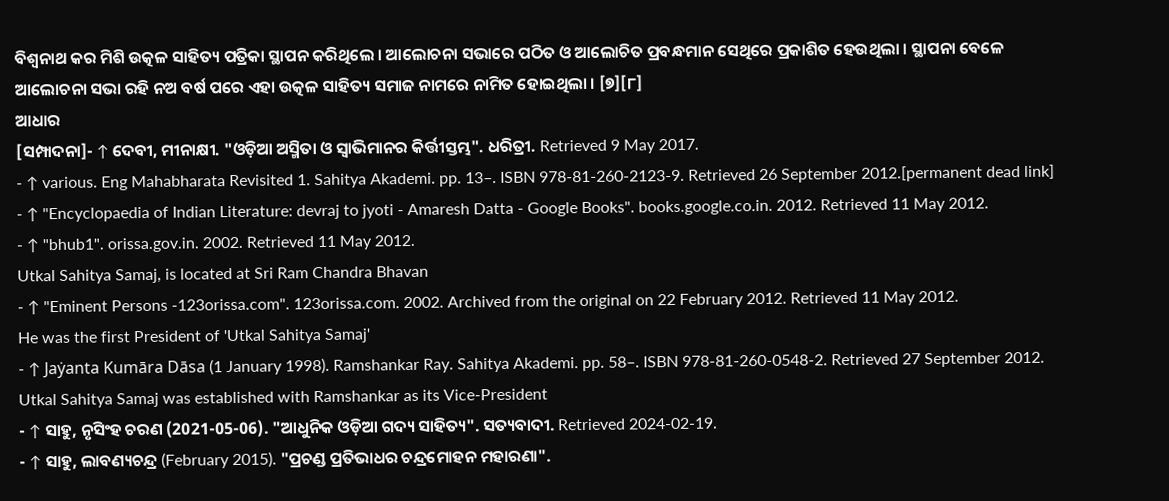ବିଶ୍ୱନାଥ କର ମିଶି ଉତ୍କଳ ସାହିତ୍ୟ ପତ୍ରିକା ସ୍ଥାପନ କରିଥିଲେ । ଆଲୋଚନା ସଭାରେ ପଠିତ ଓ ଆଲୋଚିତ ପ୍ରବନ୍ଧମାନ ସେଥିରେ ପ୍ରକାଶିତ ହେଉଥିଲା । ସ୍ଥାପନା ବେଳେ ଆଲୋଚନା ସଭା ରହି ନଅ ବର୍ଷ ପରେ ଏହା ଉତ୍କଳ ସାହିତ୍ୟ ସମାଜ ନାମରେ ନାମିତ ହୋଇଥିଲା । [୭][୮]
ଆଧାର
[ସମ୍ପାଦନା]- ↑ ଦେବୀ, ମୀନାକ୍ଷୀ. "ଓଡ଼ିଆ ଅସ୍ମିତା ଓ ସ୍ୱାଭିମାନର କିର୍ତ୍ତୀସ୍ତମ୍ଭ". ଧରିତ୍ରୀ. Retrieved 9 May 2017.
- ↑ various. Eng Mahabharata Revisited 1. Sahitya Akademi. pp. 13–. ISBN 978-81-260-2123-9. Retrieved 26 September 2012.[permanent dead link]
- ↑ "Encyclopaedia of Indian Literature: devraj to jyoti - Amaresh Datta - Google Books". books.google.co.in. 2012. Retrieved 11 May 2012.
- ↑ "bhub1". orissa.gov.in. 2002. Retrieved 11 May 2012.
Utkal Sahitya Samaj, is located at Sri Ram Chandra Bhavan
- ↑ "Eminent Persons -123orissa.com". 123orissa.com. 2002. Archived from the original on 22 February 2012. Retrieved 11 May 2012.
He was the first President of 'Utkal Sahitya Samaj'
- ↑ Jaẏanta Kumāra Dāsa (1 January 1998). Ramshankar Ray. Sahitya Akademi. pp. 58–. ISBN 978-81-260-0548-2. Retrieved 27 September 2012.
Utkal Sahitya Samaj was established with Ramshankar as its Vice-President
- ↑ ସାହୁ, ନୃସିଂହ ଚରଣ (2021-05-06). "ଆଧୁନିକ ଓଡ଼ିଆ ଗଦ୍ୟ ସାହିତ୍ୟ". ସତ୍ୟବାଦୀ. Retrieved 2024-02-19.
- ↑ ସାହୁ, ଲାବଣ୍ୟଚନ୍ଦ୍ର (February 2015). "ପ୍ରଚଣ୍ଡ ପ୍ରତିଭାଧର ଚନ୍ଦ୍ରମୋହନ ମହାରଣା".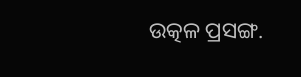ଉତ୍କଳ ପ୍ରସଙ୍ଗ.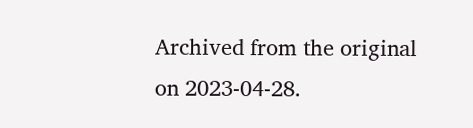Archived from the original on 2023-04-28.